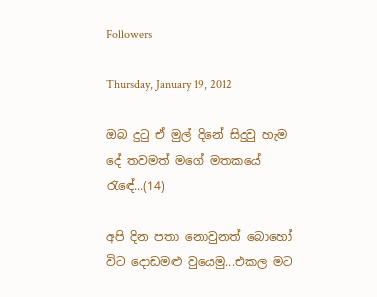Followers

Thursday, January 19, 2012

ඔබ දුටු ඒ මුල් දිනේ සිදුවු හැම දේ තවමත් මගේ මතකයේ රැඳේ...(14)

අපි දින පතා නොවුනත් බොහෝ විට දොඩමළු වුයෙමු...එකල මට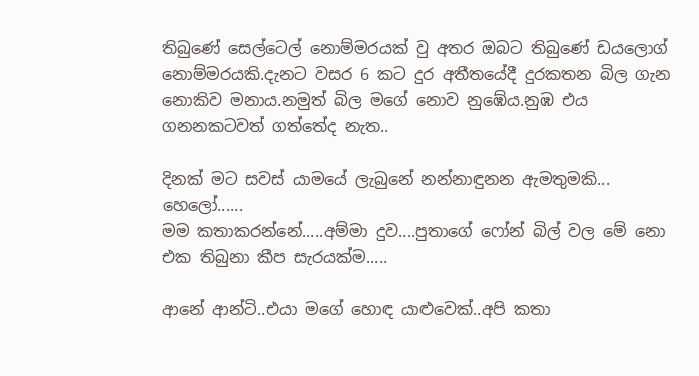තිබුණේ සෙල්ටෙල් නොම්මරයක් වු අතර ඔබට තිබුණේ ඩයලොග් නොම්මරයකි.දැනට වසර 6 කට දුර අතීතයේදී දුරකතන බිල ගැන නොකිව මනාය.නමුත් බිල මගේ නොව නුඹේය.නුඹ එය ගනනකටවත් ගත්තේද නැත..

දිනක් මට සවස් යාමයේ ලැබුනේ නන්නාඳුනන ඇමතුමකි...
හෙලෝ......
මම කතාකරන්නේ.....අම්මා දුව....පුතාගේ ෆෝන් බිල් වල මේ නො එක තිබුනා කීප සැරයක්ම.....

ආනේ ආන්ටි..එයා මගේ හොඳ යාළුවෙක්..අපි කතා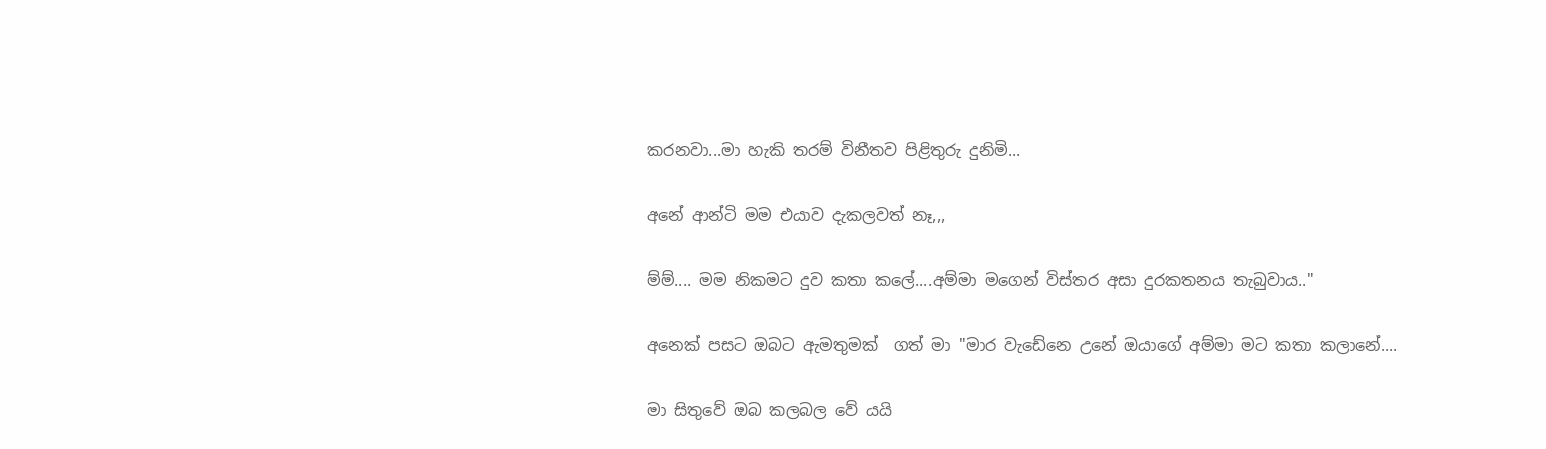කරනවා...මා හැකි තරම් විනීතව පිළිතුරු දුනිමි...

අනේ ආන්ටි මම එයාව දැකලවත් නෑ,,,

ම්ම්.... මම නිකමට දුව කතා කලේ....අම්මා මගෙන් විස්තර අසා දුරකතනය තැබුවාය.."

අනෙක් පසට ඔබට ඇමතුමක්  ගත් මා "මාර වැඩේනෙ උනේ ඔයාගේ අම්මා මට කතා කලානේ....

මා සිතුවේ ඔබ කලබල වේ යයි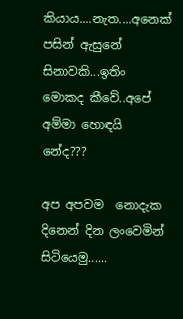කියාය....නැත....අනෙක් පසින් ඇසුනේ සිනාවකි...ඉතිං මොකද කීවේ..අපේ අම්මා හොඳයි නේද???

අප අපවම  නොදැක දිනෙන් දින ලංවෙමින් සිටියෙමු......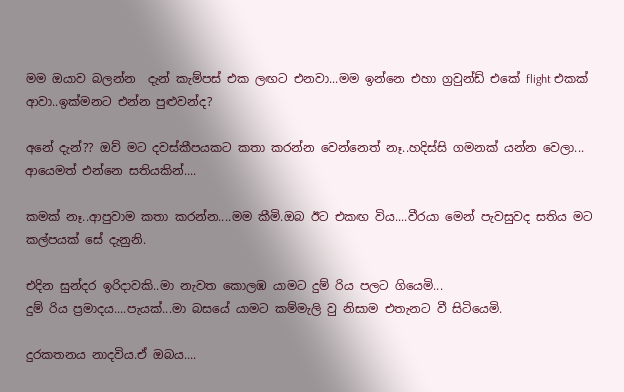මම ඔයාව බලන්න  දැන් කැම්පස් එක ලඟට එනවා...මම ඉන්නෙ එහා ග්‍රවුන්ඩ් එකේ flight එකක් ආවා..ඉක්මනට එන්න පුළුවන්ද?

අනේ දැන්?? ඔව් මට දවස්කීපයකට කතා කරන්න වෙන්නෙත් නෑ..හදිස්සි ගමනක් යන්න වෙලා...
ආයෙමත් එන්නෙ සතියකින්....

කමක් නෑ..ආපුවාම කතා කරන්න....මම කීමි.ඔබ ඊට එකඟ විය....වීරයා මෙන් පැවසුවද සතිය මට කල්පයක් සේ දැනුනි.

එදින සුන්දර ඉරිදාවකි..මා නැවත කොලඹ යාමට දුම් රිය පලට ගියෙමි...
දුම් රිය ප්‍රමාදය....පැයක්...මා බසයේ යාමට කම්මැලි වු නිසාම එතැනට වී සිටියෙමි.

දුරකතනය නාදවිය.ඒ ඔබය....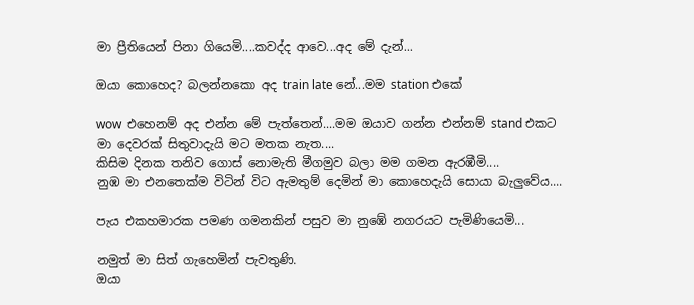මා ප්‍රීතියෙන් පිනා ගියෙමි....කවද්ද ආවෙ...අද මේ දැන්...

ඔයා කොහෙද? බලන්නකො අද train late නේ...මම station එකේ

wow  එහෙනම් අද එන්න මේ පැත්තෙන්....මම ඔයාව ගන්න එන්නම් stand එකට
මා දෙවරක් සිතුවාදැයි මට මතක නැත....
කිසිම දිනක තනිව ගොස් නොමැති මීගමුව බලා මම ගමන ඇරඹීමි....
නුඹ මා එනතෙක්ම විටින් විට ඇමතුම් දෙමින් මා කොහෙදැයි සොයා බැලුවේය....

පැය එකහමාරක පමණ ගමනකින් පසුව මා නුඹේ නගරයට පැමිණියෙමි...

නමුත් මා සිත් ගැහෙමින් පැවතුණි.
ඔයා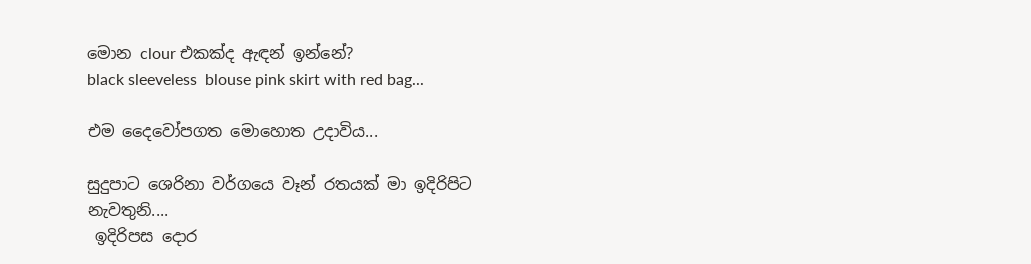මොන clour එකක්ද ඇඳන් ඉන්නේ?
black sleeveless  blouse pink skirt with red bag...

එම දෛවෝපගත මොහොත උදාවිය...

සුදුපාට ශෙරිනා වර්ගයෙ වෑන් රතයක් මා ඉදිරිපිට නැවතුනි....
 ඉදිරිපස දොර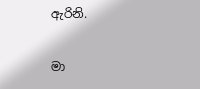ඇරිනි.

මා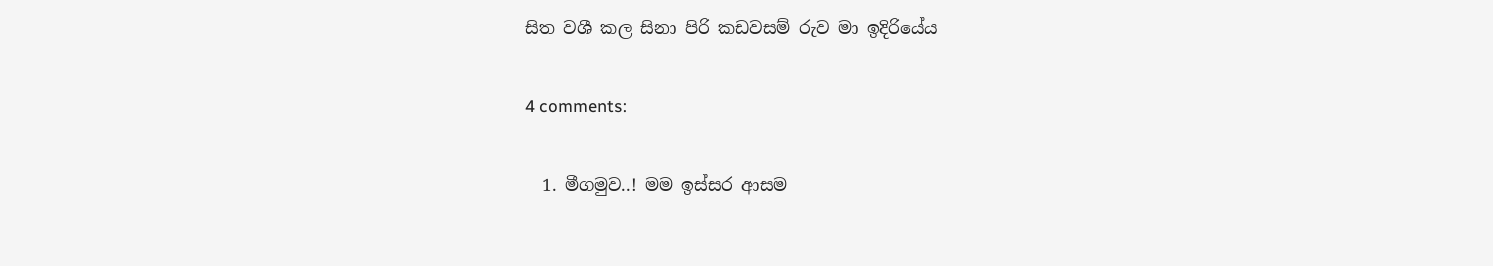සිත වශී කල සිනා පිරි කඩවසම් රුව මා ඉදිරියේය

4 comments:

  1. මීගමුව..! මම ඉස්සර ආසම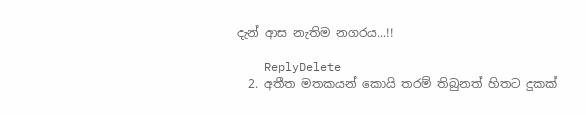දැන් ආස නැතිම නගරය...!!

    ReplyDelete
  2. අතීත මතකයන් කොයි තරම් තිබුනත් හිතට දුකක්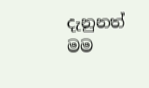දැනුනත් මම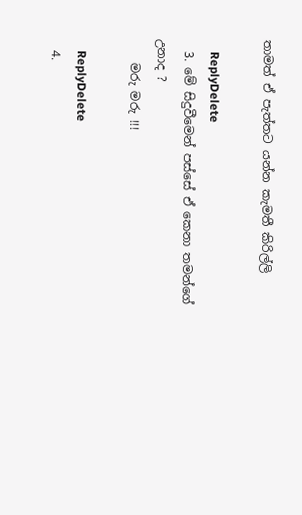තාමත් ඒ පැත්තට යන්න කැමතී කිරිල්ලි

    ReplyDelete
  3. මේ සිදුවීමෙන් පස්සේ ඒ කෙනා තමන්ගේ උනාද ?
    මරු මරු !!!

    ReplyDelete
  4.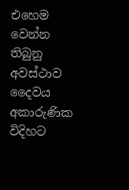එහෙම වෙන්න තිබුනු අවස්ථාව දෛවය අකාරුණික විදිහට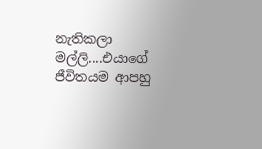නැතිකලා මල්ලි....එයාගේ ජීවිතයම ආපහු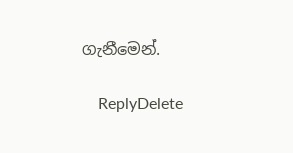ගැනීමෙන්.

    ReplyDelete